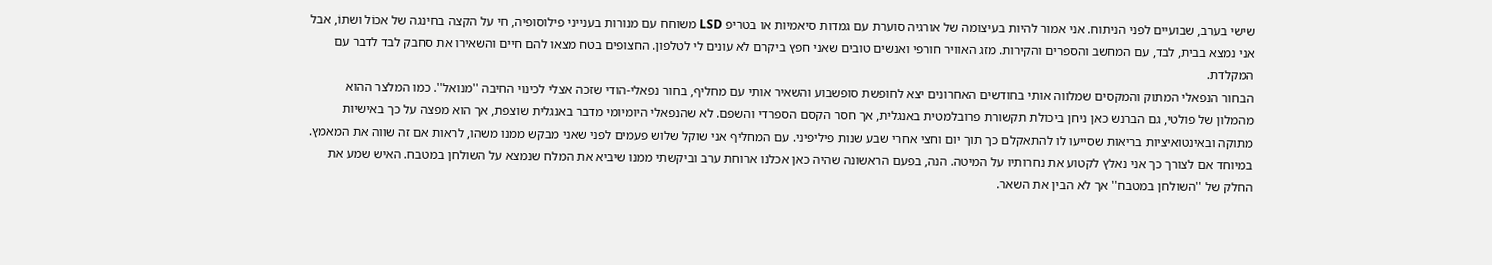שישי בערב, שבועיים לפני הניתוח. אני אמור להיות בעיצומה של אורגיה סוערת עם גמדות סיאמיות או בטריפ LSD משוחח עם מנורות בענייני פילוסופיה, חי על הקצה בחינגה של אכוֹל ושתוֹ, אבל אני נמצא בבית, לבד, עם המחשב והספרים והקירות. מזג האוויר חורפי ואנשים טובים שאני חפץ ביקרם לא עונים לי לטלפון. החצופים בטח מצאו להם חיים והשאירו את סחבק לבד לדבר עם המקלדת.
הבחור הנפאלי המתוק והמקסים שמלווה אותי בחודשים האחרונים יצא לחופשת סופשבוע והשאיר אותי עם מחליף, בחור נפאלי-הודי שזכה אצלי לכינוי החיבה ''מנואל''. כמו המלצר ההוא מהמלון של פולטי, גם הברנש כאן ניחן ביכולת תקשורת פרובלמטית באנגלית, אך חסר הקסם הספרדי והשפם. לא שהנפאלי היומיומי מדבר באנגלית שוצפת, אך הוא מפצה על כך באישיות מתוקה ובאינטואיציות בריאות שסייעו לו להתאקלם כך תוך יום וחצי אחרי שבע שנות פיליפיני. עם המחליף אני שוקל שלוש פעמים לפני שאני מבקש ממנו משהו, לראות אם זה שווה את המאמץ. במיוחד אם לצורך כך אני נאלץ לקטוע את נחרותיו על המיטה. הנה, בפעם הראשונה שהיה כאן אכלנו ארוחת ערב וביקשתי ממנו שיביא את המלח שנמצא על השולחן במטבח. האיש שמע את החלק של ''השולחן במטבח'' אך לא הבין את השאר.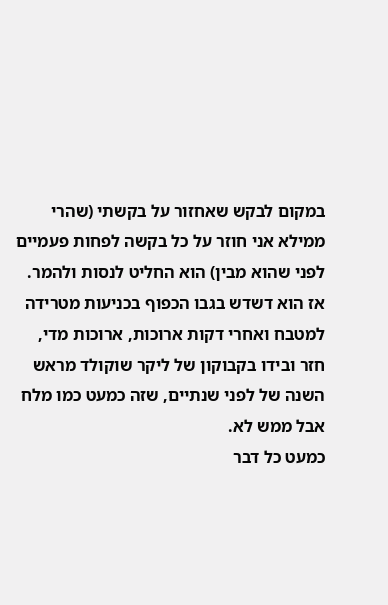במקום לבקש שאחזור על בקשתי (שהרי ממילא אני חוזר על כל בקשה לפחות פעמיים לפני שהוא מבין) הוא החליט לנסות ולהמר. אז הוא דשדש בגבו הכפוף בכניעות מטרידה למטבח ואחרי דקות ארוכות, ארוכות מדי, חזר ובידו בקבוקון של ליקר שוקולד מראש השנה של לפני שנתיים, שזה כמעט כמו מלח אבל ממש לא.
כמעט כל דבר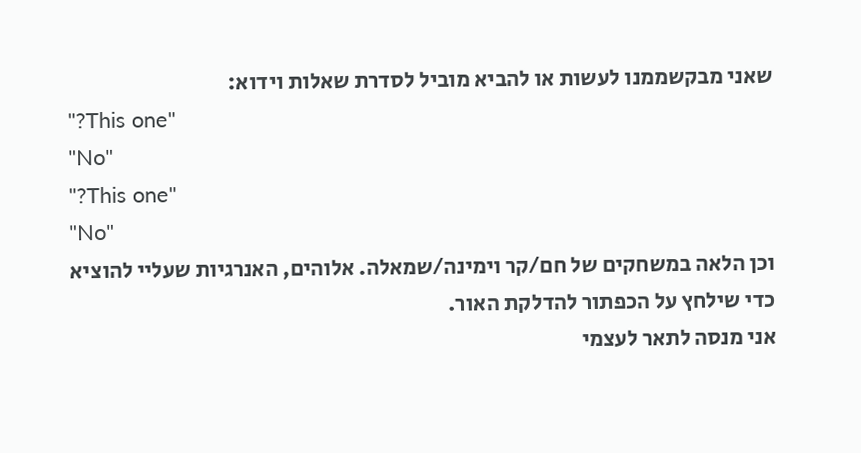שאני מבקשממנו לעשות או להביא מוביל לסדרת שאלות וידוא:
"?This one"
"No"
"?This one"
"No"
וכן הלאה במשחקים של חם/קר וימינה/שמאלה. אלוהים, האנרגיות שעליי להוציא כדי שילחץ על הכפתור להדלקת האור.
אני מנסה לתאר לעצמי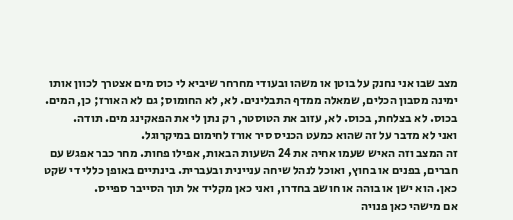מצב שבו אני נחנק על בוטן או משהו ובעודי מחרחר שיביא לי כוס מים אצטרך לכוון אותו ימינה מסבון הכלים, שמאלה ממדף התבלינים. לא, לא החומוס; גם לא האורז; כן, המים. בכוס. לא בצלחת, בכוס. לא, עזוב את הטוסטר, רק נתן לי את הפאקינג מים. תודה.
ואני לא מדבר על זה שהוא כמעט הכניס סיר אורז לחימום במיקרוגל.
זה המצב וזה האיש שעמו אחיה את 24 השעות הבאות, אפילו פחות. מחר כבר אפגש עם חברים, בפנים או בחוץ, ואוכל לנהל שיחה עניינית ובעברית. בינתיים באופן כללי די שקט כאן. הוא ישן או בוהה או חושב בחדרו, ואני כאן מקליד אל תוך הסייבר ספייס.
אם מישהי כאן פנויה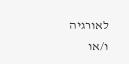לאורגיה ו/או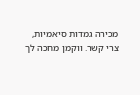מכירה גמדות סיאמיות, צרי קשר. ווקמן מחכה לך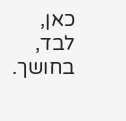כאן, לבד, בחושך.